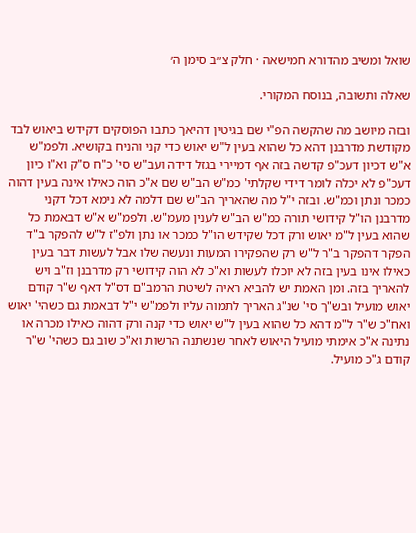שואל ומשיב מהדורא חמישאה · חלק צ״ב סימן ה׳

שאלה ותשובה, בנוסח המקורי.

ובזה מיושב מה שהקשה הפ"י שם בגיטין דהיאך כתבו הפוסקים דקידש ביאוש לבד מקודשת מדרבנן דהא כל שהוא בעין ל"ש יאוש כדי קני והניח בקושיא. ולפמ"ש א"ש דכיון דעכ"פ קדשה בזה אף דמיירי בגזל דידה ועב"ש סי' כ"ח ס"ק וא"ו כיון דעכ"פ לא יכלה לומר דידי שקלתי' כמ"ש הב"ש שם א"כ הוה כאילו אינה בעין דהוה כמכר ונתן וכמ"ש. ובזה י"ל מה שהאריך הב"ש שם דלמה לא נימא דכל דקני מדרבנן הו"ל קידושי תורה כמ"ש הב"ש לענין מעמ"ש. ולפמ"ש א"ש דבאמת כל שהוא בעין ל"מ יאוש ורק דכל שקידש הו"ל כמכר או נתן ולפ"ז ל"ש להפקר ב"ד הפקר דהפקר ב"ר ל"ש רק שהפקירו המעות ונעשה שלו אבל לעשות דבר בעין כאילו אינו בעין בזה לא יוכלו לעשות וא"כ לא הוה קידושי רק מדרבנן וז"ב ויש להאריך בזה. ומן האמת יש להביא ראיה לשיטת הרמב"ם דס"ל דאף ש"ר קודם יאוש מועיל ובש"ך סי' שנ"ג האריך לתמוה עליו ולפמ"ש י"ל דבאמת גם כשהי' יאוש ואח"כ ש"ר ל"מ דהא כל שהוא בעין ל"ש יאוש כדי קנה ורק דהוה כאילו מכרה או נתינה א"כ אימתי מועיל היאוש לאחר שנשתנה הרשות וא"כ שוב גם כשהי' ש"ר קודם ג"כ מועיל.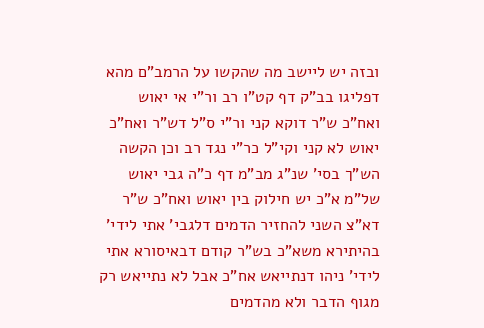ובזה יש ליישב מה שהקשו על הרמב"ם מהא דפליגו בב"ק דף קט"ו רב ור"י אי יאוש ואח"כ ש"ר דוקא קני ור"י ס"ל דש"ר ואח"כ יאוש לא קני וקי"ל כר"י נגד רב וכן הקשה הש"ך בסי' שנ"ג מב"מ דף כ"ה גבי יאוש של"מ א"כ יש חילוק בין יאוש ואח"כ ש"ר דא"צ השני להחזיר הדמים דלגבי' אתי לידי' בהיתירא משא"כ בש"ר קודם דבאיסורא אתי לידי' ניהו דנתייאש אח"כ אבל לא נתייאש רק מגוף הדבר ולא מהדמים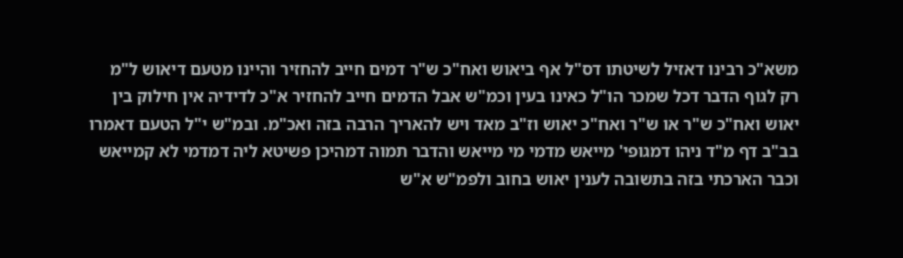משא"כ רבינו דאזיל לשיטתו דס"ל אף ביאוש ואח"כ ש"ר דמים חייב להחזיר והיינו מטעם דיאוש ל"מ רק לגוף הדבר דכל שמכר הו"ל כאינו בעין וכמ"ש אבל הדמים חייב להחזיר א"כ לדידיה אין חילוק בין יאוש ואח"כ ש"ר או ש"ר ואח"כ יאוש וז"ב מאד ויש להאריך הרבה בזה ואכ"מ. ובמ"ש י"ל הטעם דאמרו בב"ב דף מ"ד ניהו דמגופי' מייאש מדמי מי מייאש והדבר תמוה דמהיכן פשיטא ליה דמדמי לא קמייאש וכבר הארכתי בזה בתשובה לענין יאוש בחוב ולפמ"ש א"ש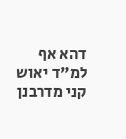דהא אף למ"ד יאוש קני מדרבנן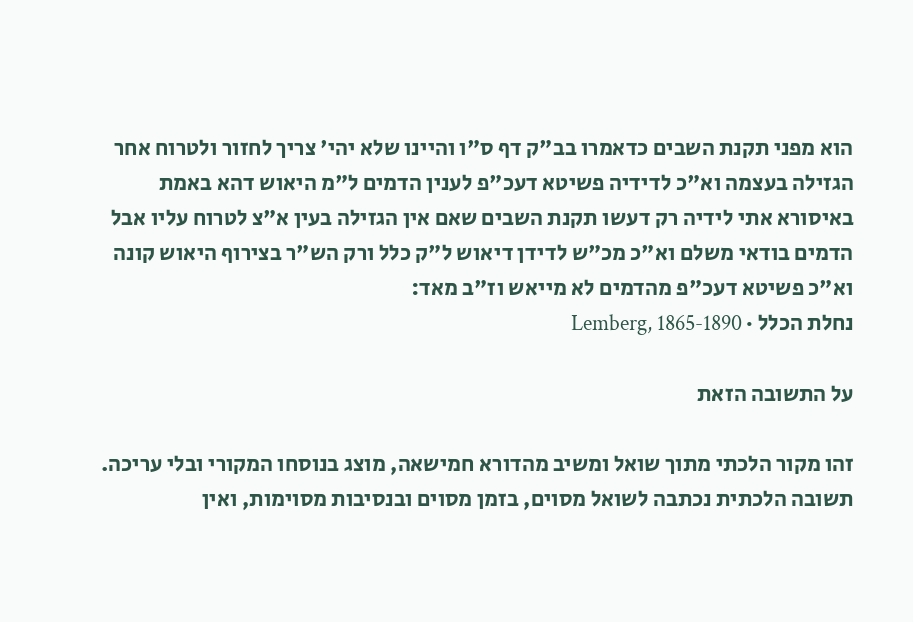הוא מפני תקנת השבים כדאמרו בב"ק דף ס"ו והיינו שלא יהי' צריך לחזור ולטרוח אחר הגזילה בעצמה וא"כ לדידיה פשיטא דעכ"פ לענין הדמים ל"מ היאוש דהא באמת באיסורא אתי לידיה רק דעשו תקנת השבים שאם אין הגזילה בעין א"צ לטרוח עליו אבל הדמים בודאי משלם וא"כ מכ"ש לדידן דיאוש ל"ק כלל ורק הש"ר בצירוף היאוש קונה וא"כ פשיטא דעכ"פ מהדמים לא מייאש וז"ב מאד:
נחלת הכלל · Lemberg, 1865-1890

על התשובה הזאת

זהו מקור הלכתי מתוך שואל ומשיב מהדורא חמישאה, מוצג בנוסחו המקורי ובלי עריכה. תשובה הלכתית נכתבה לשואל מסוים, בזמן מסוים ובנסיבות מסוימות, ואין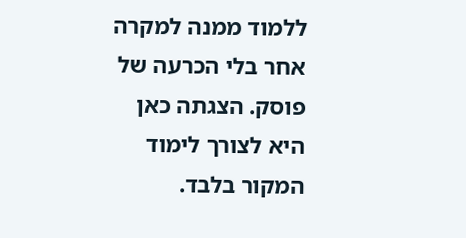ללמוד ממנה למקרה אחר בלי הכרעה של פוסק. הצגתה כאן היא לצורך לימוד המקור בלבד.